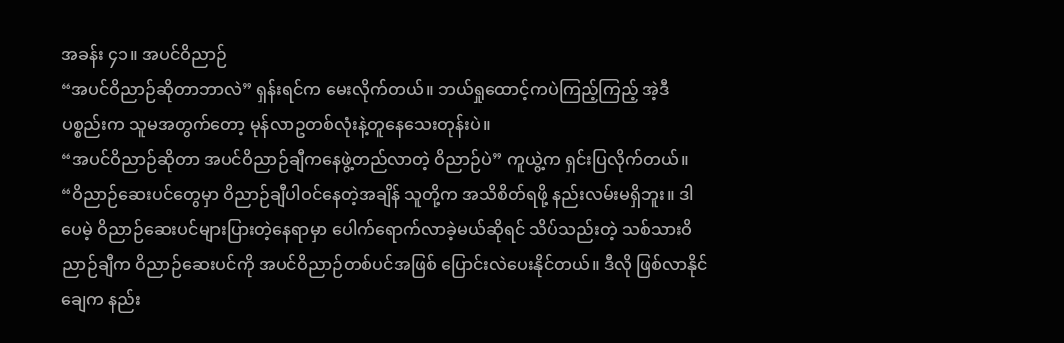အခန်း ၄၁။ အပင်ဝိညာဉ်
“အပင်ဝိညာဉ်ဆိုတာဘာလဲ” ရှန်းရင်က မေးလိုက်တယ်။ ဘယ်ရှုထောင့်ကပဲကြည့်ကြည့် အဲ့ဒီပစ္စည်းက သူမအတွက်တော့ မုန်လာဥတစ်လုံးနဲ့တူနေသေးတုန်းပဲ။
“အပင်ဝိညာဉ်ဆိုတာ အပင်ဝိညာဉ်ချီကနေဖွဲ့တည်လာတဲ့ ဝိညာဉ်ပဲ” ကူယွဲ့က ရှင်းပြလိုက်တယ်။
“ဝိညာဉ်ဆေးပင်တွေမှာ ဝိညာဉ်ချီပါဝင်နေတဲ့အချိန် သူတို့က အသိစိတ်ရဖို့ နည်းလမ်းမရှိဘူး။ ဒါပေမဲ့ ဝိညာဉ်ဆေးပင်များပြားတဲ့နေရာမှာ ပေါက်ရောက်လာခဲ့မယ်ဆိုရင် သိပ်သည်းတဲ့ သစ်သားဝိညာဉ်ချီက ဝိညာဉ်ဆေးပင်ကို အပင်ဝိညာဉ်တစ်ပင်အဖြစ် ပြောင်းလဲပေးနိုင်တယ်။ ဒီလို ဖြစ်လာနိုင်ချေက နည်း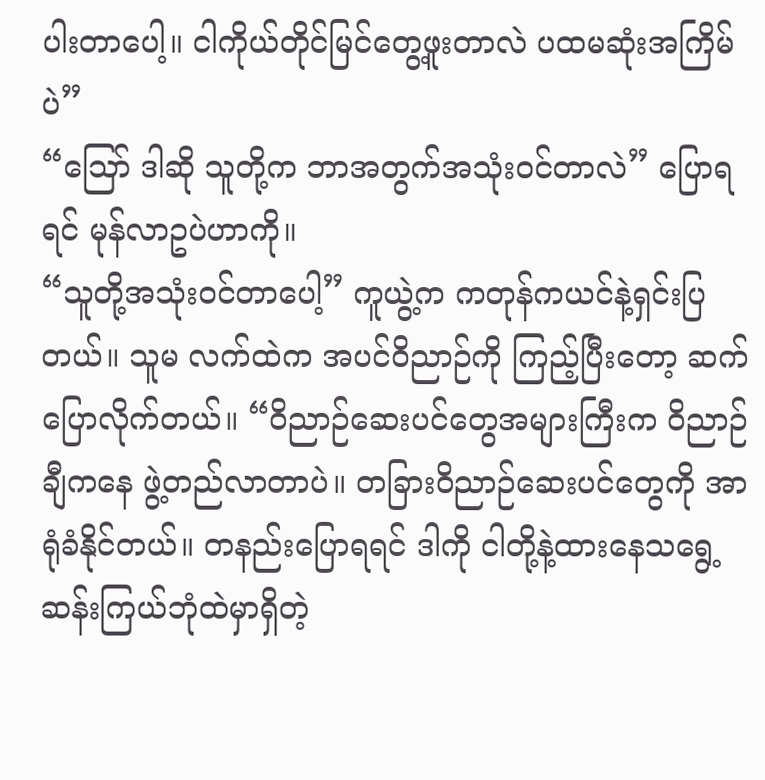ပါးတာပေါ့။ ငါကိုယ်တိုင်မြင်တွေ့ဖူးတာလဲ ပထမဆုံးအကြိမ်ပဲ”
“ဪ ဒါဆို သူတို့က ဘာအတွက်အသုံးဝင်တာလဲ” ပြောရရင် မုန်လာဥပဲဟာကို။
“သူတို့အသုံးဝင်တာပေါ့” ကူယွဲ့က ကတုန်ကယင်နဲ့ရှင်းပြတယ်။ သူမ လက်ထဲက အပင်ဝိညာဉ်ကို ကြည့်ပြီးတော့ ဆက်ပြောလိုက်တယ်။ “ဝိညာဉ်ဆေးပင်တွေအများကြီးက ဝိညာဉ်ချီကနေ ဖွဲ့တည်လာတာပဲ။ တခြားဝိညာဉ်ဆေးပင်တွေကို အာရုံခံနိုင်တယ်။ တနည်းပြောရရင် ဒါကို ငါတို့နဲ့ထားနေသရွေ့ ဆန်းကြယ်ဘုံထဲမှာရှိတဲ့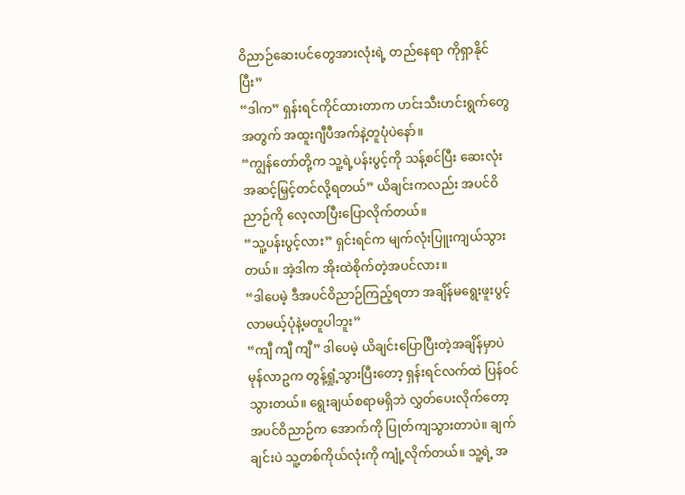ဝိညာဉ်ဆေးပင်တွေအားလုံးရဲ့ တည်နေရာ ကိုရှာနိုင်ပြီး”
“ဒါက” ရှန်းရင်ကိုင်ထားတာက ဟင်းသီးဟင်းရွက်တွေအတွက် အထူးဂျီပီအက်နဲ့တူပုံပဲနော်။
“ကျွန်တော်တို့က သူ့ရဲ့ပန်းပွင့်ကို သန့်စင်ပြီး ဆေးလုံးအဆင့်မြှင့်တင်လို့ရတယ်” ယိချင်းကလည်း အပင်ဝိညာဉ်ကို လေ့လာပြီးပြောလိုက်တယ်။
“သူ့ပန်းပွင့်လား” ရှင်းရင်က မျက်လုံးပြူးကျယ်သွားတယ်။ အဲ့ဒါက အိုးထဲစိုက်တဲ့အပင်လား။
“ဒါပေမဲ့ ဒီအပင်ဝိညာဉ်ကြည့်ရတာ အချိန်မရွေးဖူးပွင့်လာမယ့်ပုံနဲ့မတူပါဘူး”
“ကျီ ကျီ ကျီ” ဒါပေမဲ့ ယိချင်းပြောပြီးတဲ့အချိန်မှာပဲ မုန်လာဥက တွန့်ရှုံ့သွားပြီးတော့ ရှန်းရင်လက်ထဲ ပြန်ဝင်သွားတယ်။ ရွေးချယ်စရာမရှိဘဲ လွှတ်ပေးလိုက်တော့ အပင်ဝိညာဉ်က အောက်ကို ပြုတ်ကျသွားတာပဲ။ ချက်ချင်းပဲ သူ့တစ်ကိုယ်လုံးကို ကျုံ့လိုက်တယ်။ သူ့ရဲ့ အ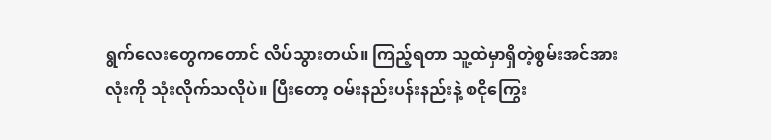ရွက်လေးတွေကတောင် လိပ်သွားတယ်။ ကြည့်ရတာ သူ့ထဲမှာရှိတဲ့စွမ်းအင်အားလုံးကို သုံးလိုက်သလိုပဲ။ ပြီးတော့ ဝမ်းနည်းပန်းနည်းနဲ့ စငိုကြွေး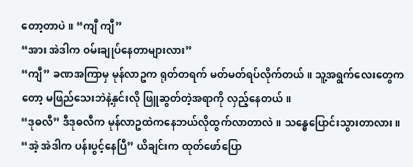တော့တာပဲ။ “ကျီ ကျီ”
“အား အဲဒါက ဝမ်းချုပ်နေတာများလား”
“ကျီ” ခဏအကြာမှ မုန်လာဥက ရုတ်တရက် မတ်မတ်ရပ်လိုက်တယ်။ သူ့အရွက်လေးတွေကတော့ မဖြည်သေးဘဲနဲ့နှင်းလို ဖြူဆွတ်တဲ့အရာကို လှည့်နေတယ်။
“ဒုဓလီ” ဒီဒုဓလီက မုန်လာဥထဲကနေဘယ်လိုထွက်လာတာလဲ။ သန္ဓေပြောင်းသွားတာလား။
“အဲ့ အဲဒါက ပန်းပွင့်နေပြီ” ယိချင်းက ထုတ်ဖော်ပြော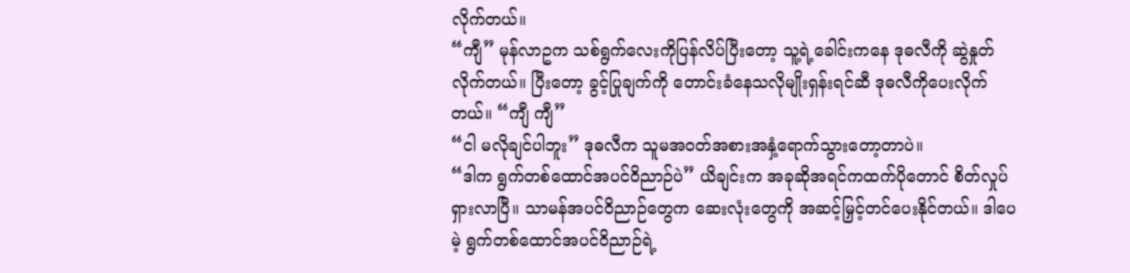လိုက်တယ်။
“ကျီ” မုန်လာဥက သစ်ရွက်လေးကိုပြန်လိပ်ပြီးတော့ သူ့ရဲ့ခေါင်းကနေ ဒုဓလီကို ဆွဲနှုတ်လိုက်တယ်။ ပြီးတော့ ခွင့်ပြုချက်ကို တောင်းခံနေသလိုမျိုးရှန်းရင်ဆီ ဒုဓလီကိုပေးလိုက်တယ်။ “ကျီ ကျီ”
“ငါ မလိုချင်ပါဘူး” ဒုဓလီက သူမအဝတ်အစားအနှံ့ရောက်သွားတော့တာပဲ။
“ဒါက ရွက်တစ်ထောင်အပင်ဝိညာဉ်ပဲ” ယိချင်းက အခုဆိုအရင်ကထက်ပိုတောင် စိတ်လှုပ်ရှားလာပြီ။ သာမန်အပင်ဝိညာဉ်တွေက ဆေးလုံးတွေကို အဆင့်မြှင့်တင်ပေးနိုင်တယ်။ ဒါပေမဲ့ ရွက်တစ်ထောင်အပင်ဝိညာဉ်ရဲ့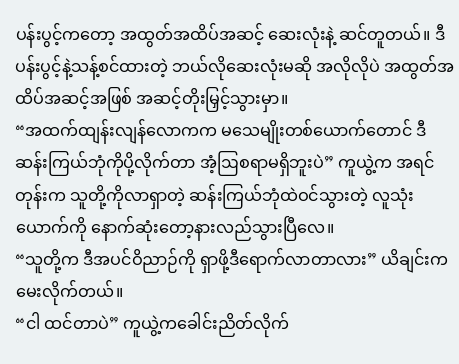ပန်းပွင့်ကတော့ အထွတ်အထိပ်အဆင့် ဆေးလုံးနဲ့ ဆင်တူတယ်။ ဒီပန်းပွင့်နဲ့သန့်စင်ထားတဲ့ ဘယ်လိုဆေးလုံးမဆို အလိုလိုပဲ အထွတ်အထိပ်အဆင့်အဖြစ် အဆင့်တိုးမြှင့်သွားမှာ။
“အထက်ထျန်းလျန်လောကက မသေမျိုးတစ်ယောက်တောင် ဒီဆန်းကြယ်ဘုံကိုပို့လိုက်တာ အံ့ဩစရာမရှိဘူးပဲ” ကူယွဲ့က အရင်တုန်းက သူတို့ကိုလာရှာတဲ့ ဆန်းကြယ်ဘုံထဲဝင်သွားတဲ့ လူသုံးယောက်ကို နောက်ဆုံးတော့နားလည်သွားပြီလေ။
“သူတို့က ဒီအပင်ဝိညာဉ်ကို ရှာဖို့ဒီရောက်လာတာလား” ယိချင်းကမေးလိုက်တယ်။
“ငါ ထင်တာပဲ” ကူယွဲ့ကခေါင်းညိတ်လိုက်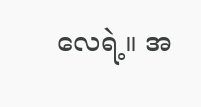လေရဲ့။ အ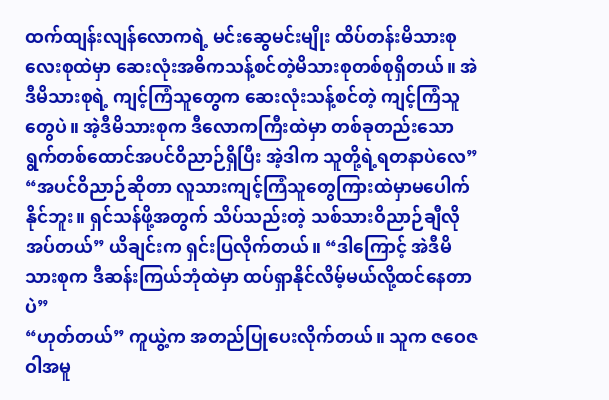ထက်ထျန်းလျန်လောကရဲ့ မင်းဆွေမင်းမျိုး ထိပ်တန်းမိသားစုလေးစုထဲမှာ ဆေးလုံးအဓိကသန့်စင်တဲ့မိသားစုတစ်စုရှိတယ်။ အဲဒီမိသားစုရဲ့ ကျင့်ကြံသူတွေက ဆေးလုံးသန့်စင်တဲ့ ကျင့်ကြံသူတွေပဲ။ အဲ့ဒီမိသားစုက ဒီလောကကြီးထဲမှာ တစ်ခုတည်းသော ရွက်တစ်ထောင်အပင်ဝိညာဉ်ရှိပြီး အဲ့ဒါက သူတို့ရဲ့ရတနာပဲလေ”
“အပင်ဝိညာဉ်ဆိုတာ လူသားကျင့်ကြံသူတွေကြားထဲမှာမပေါက်နိုင်ဘူး။ ရှင်သန်ဖို့အတွက် သိပ်သည်းတဲ့ သစ်သားဝိညာဉ်ချီလိုအပ်တယ်” ယိချင်းက ရှင်းပြလိုက်တယ်။ “ဒါကြောင့် အဲဒီမိသားစုက ဒီဆန်းကြယ်ဘုံထဲမှာ ထပ်ရှာနိုင်လိမ့်မယ်လို့ထင်နေတာပဲ”
“ဟုတ်တယ်” ကူယွဲ့က အတည်ပြုပေးလိုက်တယ်။ သူက ဇဝေဇဝါအမူ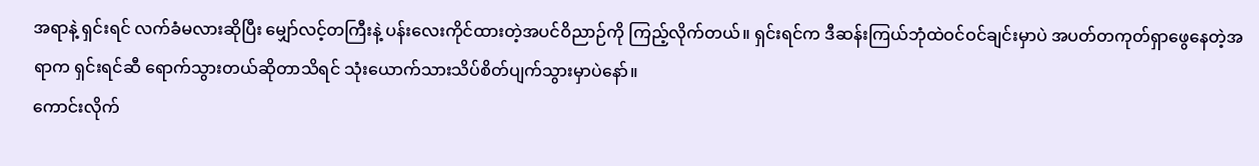အရာနဲ့ ရှင်းရင် လက်ခံမလားဆိုပြီး မျှော်လင့်တကြီးနဲ့ ပန်းလေးကိုင်ထားတဲ့အပင်ဝိညာဉ်ကို ကြည့်လိုက်တယ်။ ရှင်းရင်က ဒီဆန်းကြယ်ဘုံထဲဝင်ဝင်ချင်းမှာပဲ အပတ်တကုတ်ရှာဖွေနေတဲ့အရာက ရှင်းရင်ဆီ ရောက်သွားတယ်ဆိုတာသိရင် သုံးယောက်သားသိပ်စိတ်ပျက်သွားမှာပဲနော်။
ကောင်းလိုက်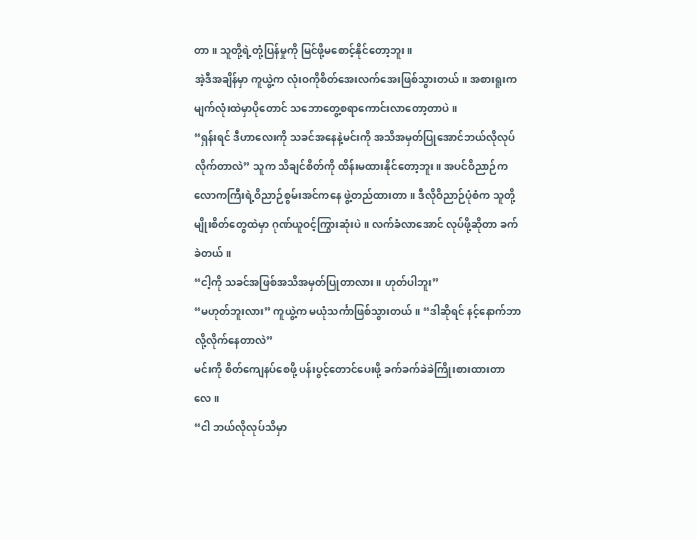တာ။ သူတို့ရဲ့တုံ့ပြန်မှုကို မြင်ဖို့မစောင့်နိုင်တော့ဘူး။
အဲ့ဒီအချိန်မှာ ကူယွဲ့က လုံးဝကိုစိတ်အေးလက်အေးဖြစ်သွားတယ်။ အစားရူးက မျက်လုံးထဲမှာပိုတောင် သဘောတွေ့စရာကောင်းလာတော့တာပဲ။
“ရှန်းရင် ဒီဟာလေးကို သခင်အနေနဲ့မင်းကို အသိအမှတ်ပြုအောင်ဘယ်လိုလုပ်လိုက်တာလဲ” သူက သိချင်စိတ်ကို ထိန်းမထားနိုင်တော့ဘူး။ အပင်ဝိညာဉ်က လောကကြီးရဲ့ဝိညာဉ်စွမ်းအင်ကနေ ဖွဲ့တည်ထားတာ။ ဒီလိုဝိညာဉ်ပုံစံက သူတို့မျိုးစိတ်တွေထဲမှာ ဂုဏ်ယူဝင့်ကြွားဆုံးပဲ။ လက်ခံလာအောင် လုပ်ဖို့ဆိုတာ ခက်ခဲတယ်။
“ငါ့ကို သခင်အဖြစ်အသိအမှတ်ပြုတာလား။ ဟုတ်ပါဘူး”
“မဟုတ်ဘူးလား” ကူယွဲ့က မယုံသင်္ကာဖြစ်သွားတယ်။ “ဒါဆိုရင် နင့်နောက်ဘာလို့လိုက်နေတာလဲ”
မင်းကို စိတ်ကျေနပ်စေဖို့ ပန်းပွင့်တောင်ပေးဖို့ ခက်ခက်ခဲခဲကြိုးစားထားတာလေ။
“ငါ ဘယ်လိုလုပ်သိမှာ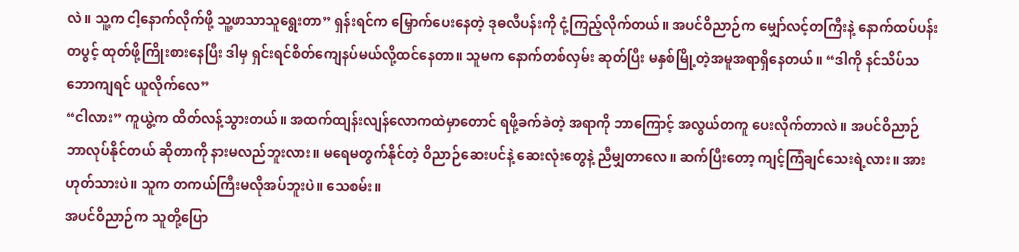လဲ။ သူ့က ငါ့နောက်လိုက်ဖို့ သူ့ဖာသာသူရွေးတာ” ရှန်းရင်က မြှောက်ပေးနေတဲ့ ဒုဓလီပန်းကို ငုံ့ကြည့်လိုက်တယ်။ အပင်ဝိညာဉ်က မျှော်လင့်တကြီးနဲ့ နောက်ထပ်ပန်းတပွင့် ထုတ်ဖို့ကြိုးစားနေပြီး ဒါမှ ရှင်းရင်စိတ်ကျေနပ်မယ်လို့ထင်နေတာ။ သူမက နောက်တစ်လှမ်း ဆုတ်ပြီး မနှစ်မြို့တဲ့အမူအရာရှိနေတယ်။ “ဒါကို နင်သိပ်သဘောကျရင် ယူလိုက်လေ”
“ငါလား” ကူယွဲ့က ထိတ်လန့်သွားတယ်။ အထက်ထျန်းလျန်လောကထဲမှာတောင် ရဖို့ခက်ခဲတဲ့ အရာကို ဘာကြောင့် အလွယ်တကူ ပေးလိုက်တာလဲ။ အပင်ဝိညာဉ်ဘာလုပ်နိုင်တယ် ဆိုတာကို နားမလည်ဘူးလား။ မရေမတွက်နိုင်တဲ့ ဝိညာဉ်ဆေးပင်နဲ့ ဆေးလုံးတွေနဲ့ ညီမျှတာလေ။ ဆက်ပြီးတော့ ကျင့်ကြံချင်သေးရဲ့လား။ အား ဟုတ်သားပဲ။ သူက တကယ်ကြီးမလိုအပ်ဘူးပဲ။ သေစမ်း။
အပင်ဝိညာဉ်က သူတို့ပြော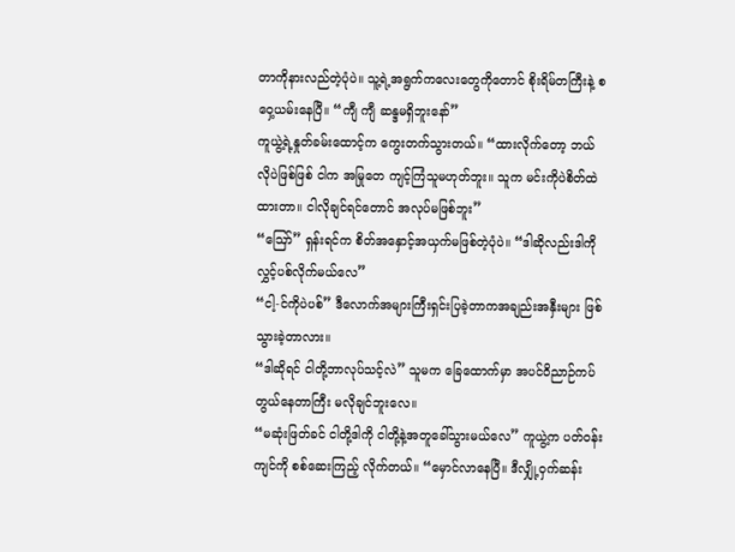တာကိုနားလည်တဲ့ပုံပဲ။ သူ့ရဲ့အရွက်ကလေးတွေကိုတောင် စိုးရိမ်တကြီးနဲ့ စဝှေ့ယမ်းနေပြီ။ “ကျီ ကျီ ဆန္ဒမရှိဘူးနော်”
ကူယွဲ့ရဲ့နှုတ်ခမ်းထောင့်က ကွေးတက်သွားတယ်။ “ထားလိုက်တော့ ဘယ်လိုပဲဖြစ်ဖြစ် ငါက အမြုတေ ကျင့်ကြံသူမဟုတ်ဘူး။ သူက မင်းကိုပဲစိတ်ထဲထားတာ။ ငါလိုချင်ရင်တောင် အလုပ်မဖြစ်ဘူး”
“ဪ” ရှန်းရင်က စိတ်အနှောင့်အယှက်မဖြစ်တဲ့ပုံပဲ။ “ဒါဆိုလည်းဒါကိုလွှင့်ပစ်လိုက်မယ်လေ”
“ငါ့-င်ကိုပဲပစ်” ဒီလောက်အများကြီးရှင်းပြခဲ့တာကအချည်းအနှီးများ ဖြစ်သွားခဲ့တာလား။
“ဒါဆိုရင် ငါတို့ဘာလုပ်သင့်လဲ” သူမက ခြေထောက်မှာ အပင်ဝိညာဉ်ကပ်တွယ်နေတာကြီး မလိုချင်ဘူးလေ။
“မဆုံးဖြတ်ခင် ငါတို့ဒါကို ငါတို့နဲ့အတူခေါ်သွားမယ်လေ” ကူယွဲ့က ပတ်ဝန်းကျင်ကို စစ်ဆေးကြည့် လိုက်တယ်။ “မှောင်လာနေပြီ။ ဒီလျှို့ဝှက်ဆန်း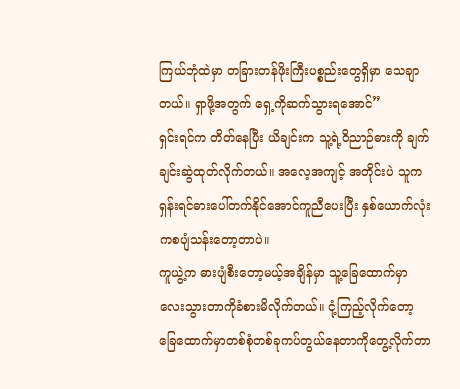ကြယ်ဘုံထဲမှာ တခြားတန်ဖိုးကြီးပစ္စည်းတွေရှိမှာ သေချာတယ်။ ရှာဖို့အတွက် ရှေ့ကိုဆက်သွားရအောင်”
ရှင်းရင်က တိတ်နေပြီး ယိချင်းက သူ့ရဲ့ဝိညာဉ်ဓားကို ချက်ချင်းဆွဲထုတ်လိုက်တယ်။ အလေ့အကျင့် အတိုင်းပဲ သူက ရှန်းရင်ဓားပေါ်တက်နိုင်အောင်ကူညီပေးပြီး နှစ်ယောက်လုံးကစပျံသန်းတော့တာပဲ။
ကူယွဲ့က ဓားပျံစီးတော့မယ့်အချိန်မှာ သူ့ခြေထောက်မှာ လေးသွားတာကိုခံစားမိလိုက်တယ်။ ငုံ့ကြည့်လိုက်တော့ ခြေထောက်မှာတစ်စုံတစ်ခုကပ်တွယ်နေတာကိုတွေ့လိုက်တာ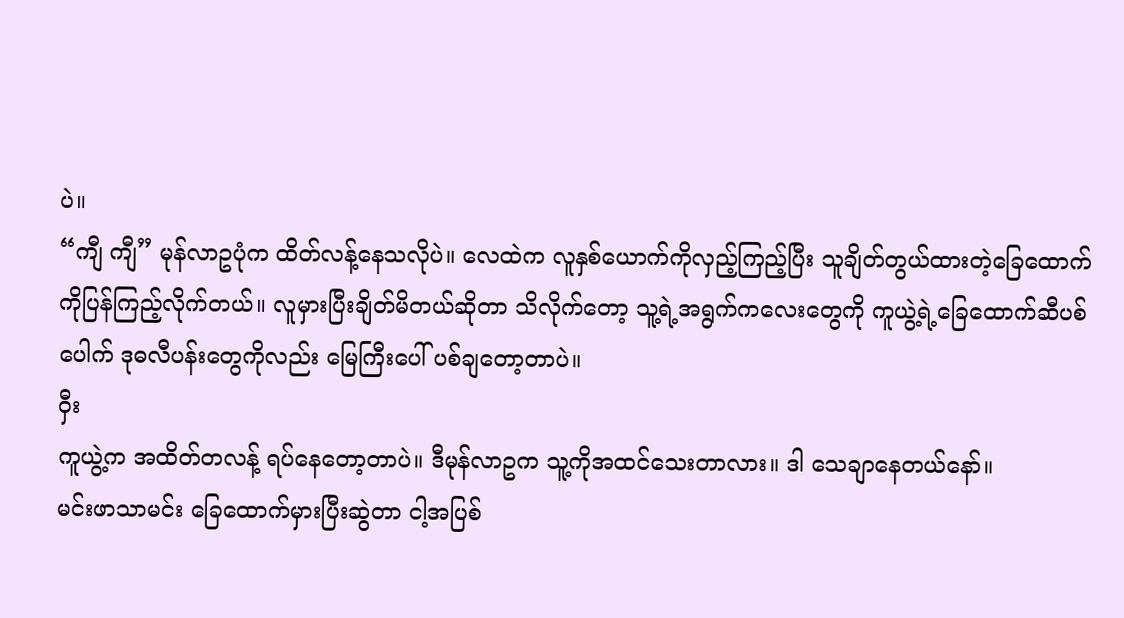ပဲ။
“ကျီ ကျီ” မုန်လာဥပုံက ထိတ်လန့်နေသလိုပဲ။ လေထဲက လူနှစ်ယောက်ကိုလှည့်ကြည့်ပြီး သူချိတ်တွယ်ထားတဲ့ခြေထောက်ကိုပြန်ကြည့်လိုက်တယ်။ လူမှားပြီးချိတ်မိတယ်ဆိုတာ သိလိုက်တော့ သူ့ရဲ့အရွက်ကလေးတွေကို ကူယွဲ့ရဲ့ခြေထောက်ဆီပစ်ပေါက် ဒုဓလီပန်းတွေကိုလည်း မြေကြီးပေါ် ပစ်ချတော့တာပဲ။
ဝှီး
ကူယွဲ့က အထိတ်တလန့် ရပ်နေတော့တာပဲ။ ဒီမုန်လာဥက သူ့ကိုအထင်သေးတာလား။ ဒါ သေချာနေတယ်နော်။
မင်းဖာသာမင်း ခြေထောက်မှားပြီးဆွဲတာ ငါ့အပြစ်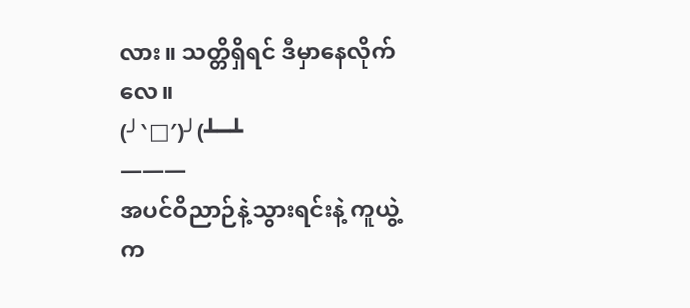လား။ သတ္တိရှိရင် ဒီမှာနေလိုက်လေ။
(╯‵□′)╯(┻━┻
———
အပင်ဝိညာဉ်နဲ့သွားရင်းနဲ့ ကူယွဲ့က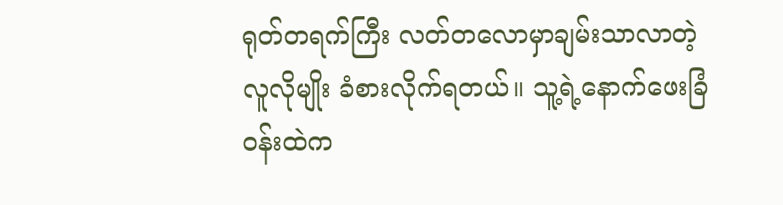ရုတ်တရက်ကြီး လတ်တလောမှာချမ်းသာလာတဲ့လူလိုမျိုး ခံစားလိုက်ရတယ်။ သူ့ရဲ့နောက်ဖေးခြံဝန်းထဲက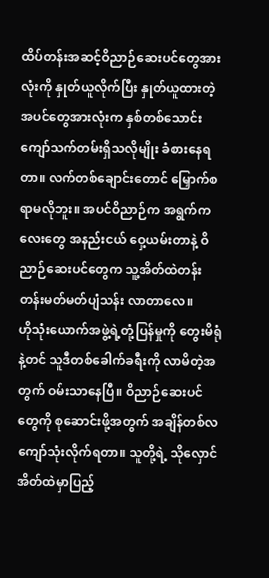ထိပ်တန်းအဆင့်ဝိညာဉ်ဆေးပင်တွေအားလုံးကို နှုတ်ယူလိုက်ပြီး နှုတ်ယူထားတဲ့အပင်တွေအားလုံးက နှစ်တစ်သောင်းကျော်သက်တမ်းရှိသလိုမျိုး ခံစားနေရတာ။ လက်တစ်ချောင်းတောင် မြှောက်စရာမလိုဘူး။ အပင်ဝိညာဉ်က အရွက်ကလေးတွေ အနည်းငယ် ဝှေ့ယမ်းတာနဲ့ ဝိညာဉ်ဆေးပင်တွေက သူ့အိတ်ထဲတန်းတန်းမတ်မတ်ပျံသန်း လာတာလေ။
ဟိုသုံးယောက်အဖွဲ့ရဲ့တုံ့ပြန်မှုကို တွေးမိရုံနဲ့တင် သူဒီတစ်ခေါက်ခရီးကို လာမိတဲ့အတွက် ဝမ်းသာနေပြီ။ ဝိညာဉ်ဆေးပင်တွေကို စုဆောင်းဖို့အတွက် အချိန်တစ်လကျော်သုံးလိုက်ရတာ။ သူတို့ရဲ့ သိုလှောင်အိတ်ထဲမှာပြည့်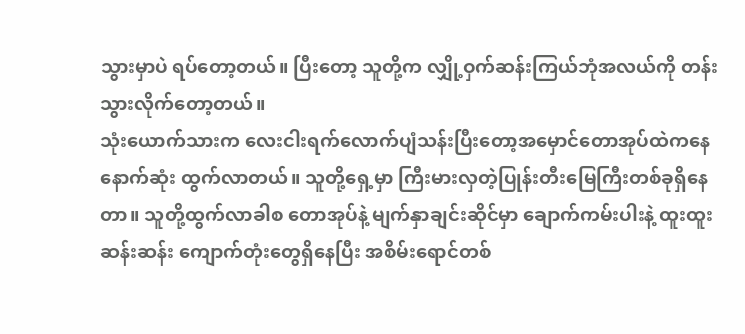သွားမှာပဲ ရပ်တော့တယ်။ ပြီးတော့ သူတို့က လျှို့ဝှက်ဆန်းကြယ်ဘုံအလယ်ကို တန်းသွားလိုက်တော့တယ်။
သုံးယောက်သားက လေးငါးရက်လောက်ပျံသန်းပြီးတော့အမှောင်တောအုပ်ထဲကနေ နောက်ဆုံး ထွက်လာတယ်။ သူတို့ရှေ့မှာ ကြီးမားလှတဲ့ပြုန်းတီးမြေကြီးတစ်ခုရှိနေတာ။ သူတို့ထွက်လာခါစ တောအုပ်နဲ့ မျက်နှာချင်းဆိုင်မှာ ချောက်ကမ်းပါးနဲ့ ထူးထူးဆန်းဆန်း ကျောက်တုံးတွေရှိနေပြီး အစိမ်းရောင်တစ်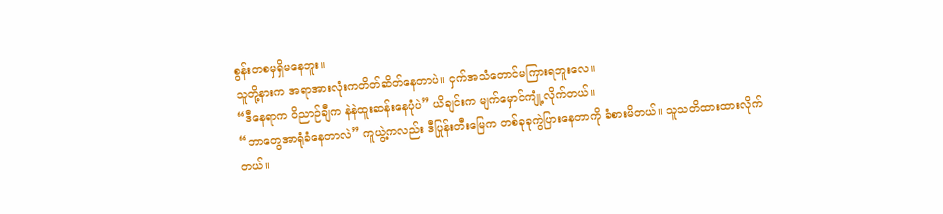စွန်းတစမှရှိမနေဘူး။
သူတို့နားက အရာအားလုံးကတိတ်ဆိတ်နေတာပဲ။ ငှက်အသံတောင်မကြားရဘူးလေ။
“ဒီနေရာက ဝိညာဉ်ချီက နဲနဲထူးဆန်းနေပုံပဲ” ယိချင်းက မျက်မှောင်ကျုံ့လိုက်တယ်။
“ဘာတွေအာရုံခံနေတာလဲ” ကူယွဲ့ကလည်း ဒီပြုန်းတီးမြေက တစ်ခုခုကွဲပြားနေတာကို ခံစားမိတယ်။ သူသတိထားထားလိုက်တယ်။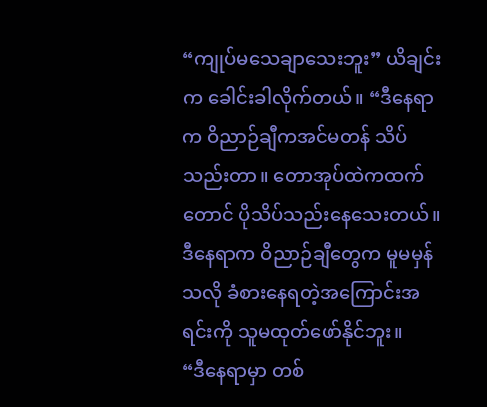“ကျုပ်မသေချာသေးဘူး” ယိချင်းက ခေါင်းခါလိုက်တယ်။ “ဒီနေရာက ဝိညာဉ်ချီကအင်မတန် သိပ်သည်းတာ။ တောအုပ်ထဲကထက်တောင် ပိုသိပ်သည်းနေသေးတယ်။ ဒီနေရာက ဝိညာဉ်ချီတွေက မူမမှန်သလို ခံစားနေရတဲ့အကြောင်းအရင်းကို သူမထုတ်ဖော်နိုင်ဘူး။
“ဒီနေရာမှာ တစ်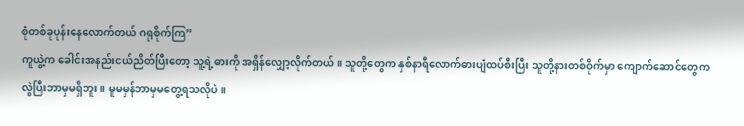စုံတစ်ခုပုန်းနေလောက်တယ် ဂရုစိုက်ကြ”
ကူယွဲ့က ခေါင်းအနည်းငယ်ညိတ်ပြီးတော့ သူ့ရဲ့ဓားကို အရှိန်လျှော့လိုက်တယ်။ သူတို့တွေက နှစ်နာရီလောက်ဓားပျံထပ်စီးပြီး သူတို့နားတစ်ဝိုက်မှာ ကျောက်ဆောင်တွေက လွဲပြီးဘာမှမရှိဘူး။ မူမမှန်ဘာမှမတွေ့ရသလိုပဲ။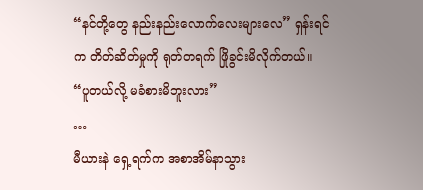“နင်တို့တွေ နည်းနည်းလောက်လေးများလေ” ရှန်းရင်က တိတ်ဆိတ်မှုကို ရုတ်တရက် ဖြိုခွင်းမိလိုက်တယ်။
“ပူတယ်လို့ မခံစားမိဘူးလား”
…
မီယားနဲ ရှေ့ရက်က အစာအိမ်နာသွား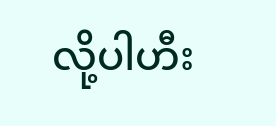လို့ပါဟီး